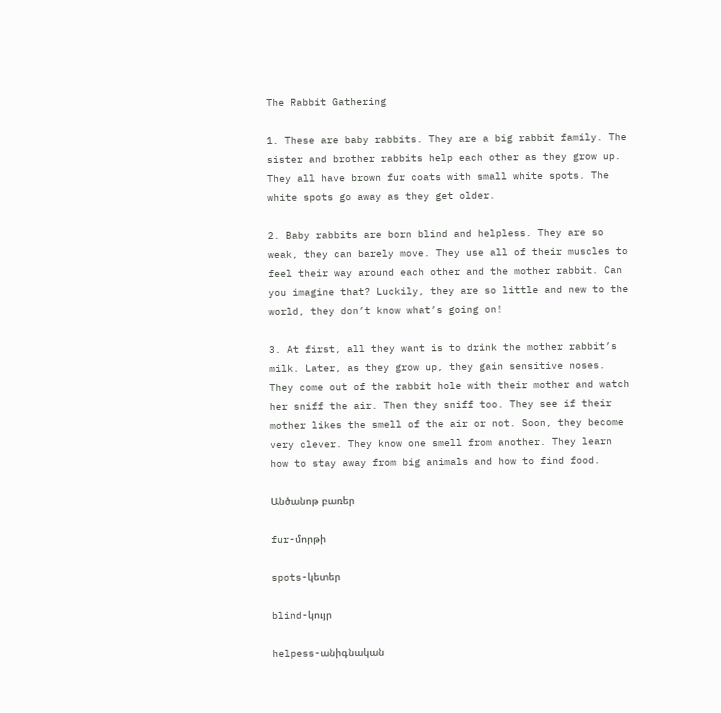The Rabbit Gathering

1. These are baby rabbits. They are a big rabbit family. The sister and brother rabbits help each other as they grow up. They all have brown fur coats with small white spots. The white spots go away as they get older.

2. Baby rabbits are born blind and helpless. They are so weak, they can barely move. They use all of their muscles to feel their way around each other and the mother rabbit. Can you imagine that? Luckily, they are so little and new to the world, they don’t know what’s going on!

3. At first, all they want is to drink the mother rabbit’s milk. Later, as they grow up, they gain sensitive noses. They come out of the rabbit hole with their mother and watch her sniff the air. Then they sniff too. They see if their mother likes the smell of the air or not. Soon, they become very clever. They know one smell from another. They learn how to stay away from big animals and how to find food.

Անծանոթ բառեր

fur-մորթի

spots-կետեր

blind-կույր

helpess-անիգնական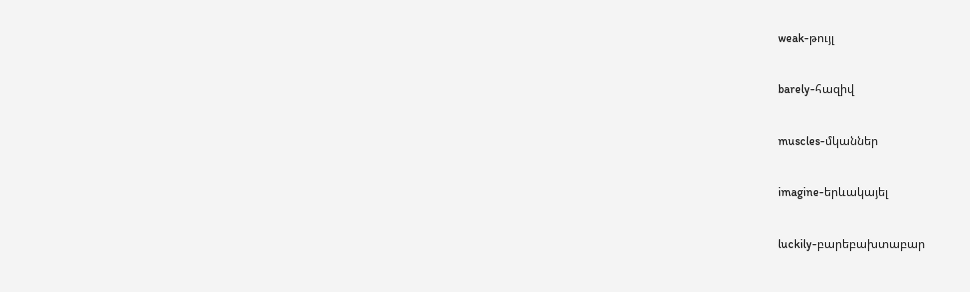weak-թույլ

barely-հազիվ

muscles-մկաններ

imagine-երևակայել

luckily-բարեբախտաբար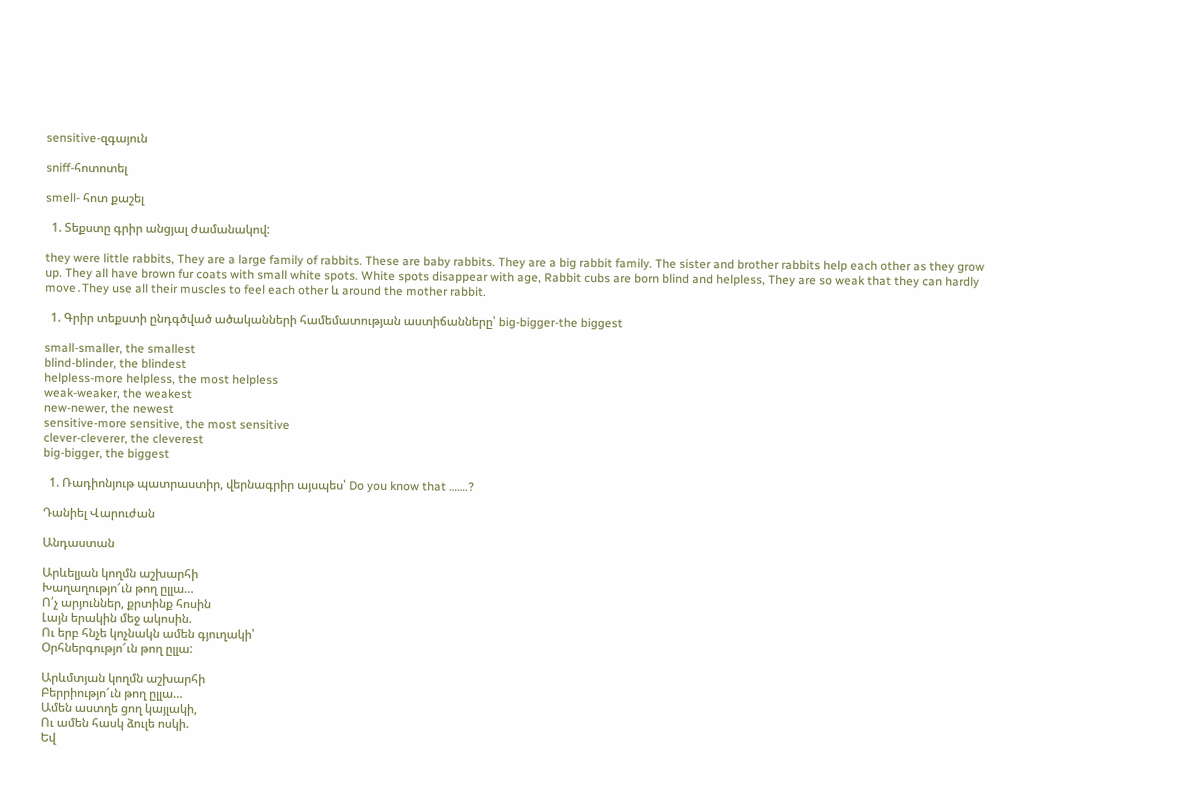sensitive-զգայուն

sniff-հոտոտել

smell- հոտ քաշել

  1. Տեքստը գրիր անցյալ ժամանակով:

they were little rabbits, They are a large family of rabbits. These are baby rabbits. They are a big rabbit family. The sister and brother rabbits help each other as they grow up. They all have brown fur coats with small white spots. White spots disappear with age, Rabbit cubs are born blind and helpless, They are so weak that they can hardly move․They use all their muscles to feel each other և around the mother rabbit.

  1. Գրիր տեքստի ընդգծված ածականների համեմատության աստիճանները՝ big-bigger-the biggest

small-smaller, the smallest
blind-blinder, the blindest
helpless-more helpless, the most helpless
weak-weaker, the weakest
new-newer, the newest
sensitive-more sensitive, the most sensitive
clever-cleverer, the cleverest
big-bigger, the biggest

  1. Ռադիոնյութ պատրաստիր, վերնագրիր այսպես՝ Do you know that …….?

Դանիել Վարուժան

Անդաստան

Արևելյան կողմն աշխարհի
Խաղաղությո՜ւն թող ըլլա…
Ո՛չ արյուններ, քրտինք հոսին
Լայն երակին մեջ ակոսին.
Ու երբ հնչե կոչնակն ամեն գյուղակի՝
Օրհներգությո՜ւն թող ըլլա:

Արևմտյան կողմն աշխարհի
Բերրիությո՜ւն թող ըլլա…
Ամեն աստղե ցող կայլակի,
Ու ամեն հասկ ձուլե ոսկի.
Եվ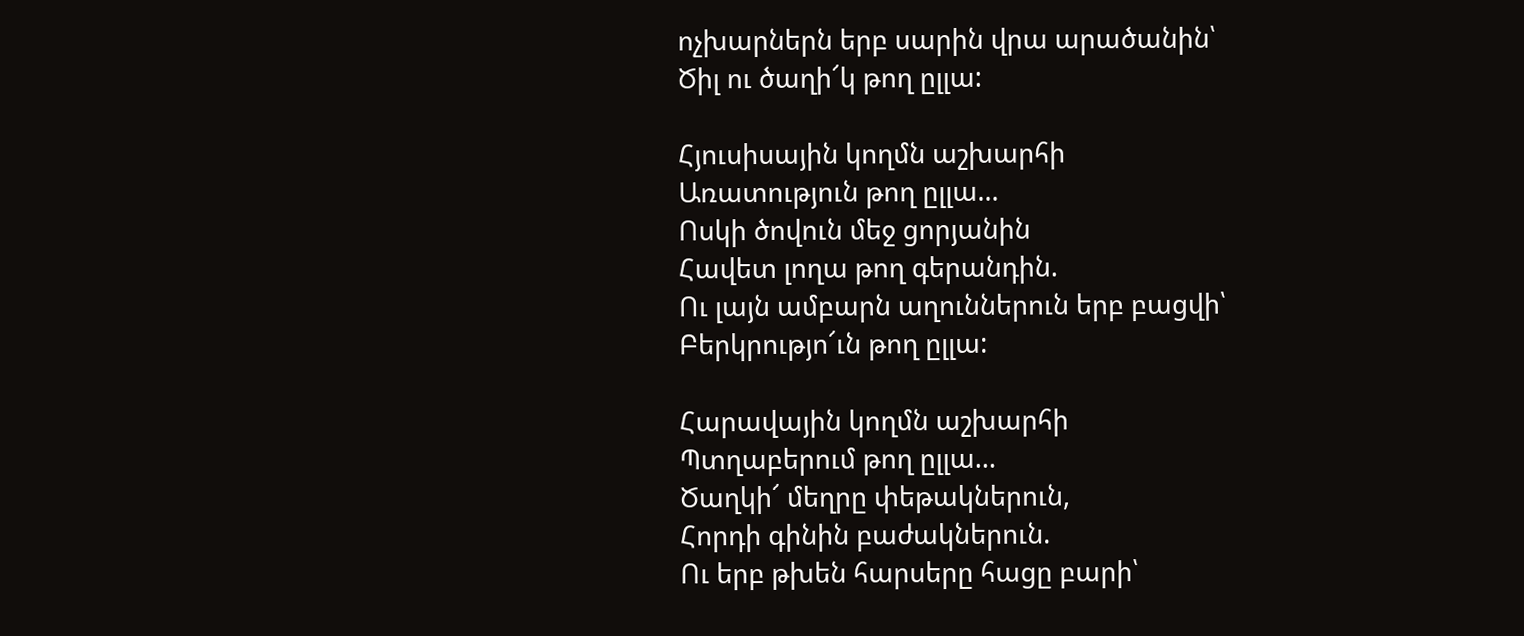ոչխարներն երբ սարին վրա արածանին՝
Ծիլ ու ծաղի՜կ թող ըլլա:

Հյուսիսային կողմն աշխարհի
Առատություն թող ըլլա…
Ոսկի ծովուն մեջ ցորյանին
Հավետ լողա թող գերանդին.
Ու լայն ամբարն աղուններուն երբ բացվի՝
Բերկրությո՜ւն թող ըլլա:

Հարավային կողմն աշխարհի
Պտղաբերում թող ըլլա…
Ծաղկի՜ մեղրը փեթակներուն,
Հորդի գինին բաժակներուն.
Ու երբ թխեն հարսերը հացը բարի՝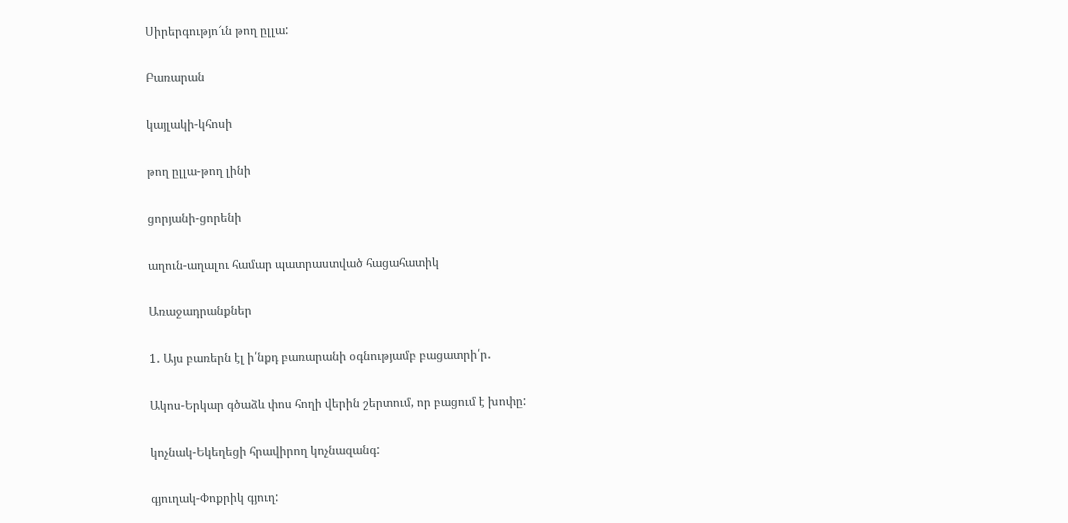Սիրերգությո՜ւն թող ըլլա:

Բառարան

կայլակի-կհոսի

թող ըլլա-թող լինի

ցորյանի-ցորենի

աղուն-աղալու համար պատրաստված հացահատիկ

Առաջադրանքներ

1․ Այս բառերն էլ ի՛նքդ բառարանի օգնությամբ բացատրի՛ր․

Ակոս-Երկար գծաձև փոս հողի վերին շերտում, որ բացում է խոփը:

կոչնակ-Եկեղեցի հրավիրող կոչնազանգ:

գյուղակ-Փոքրիկ գյուղ: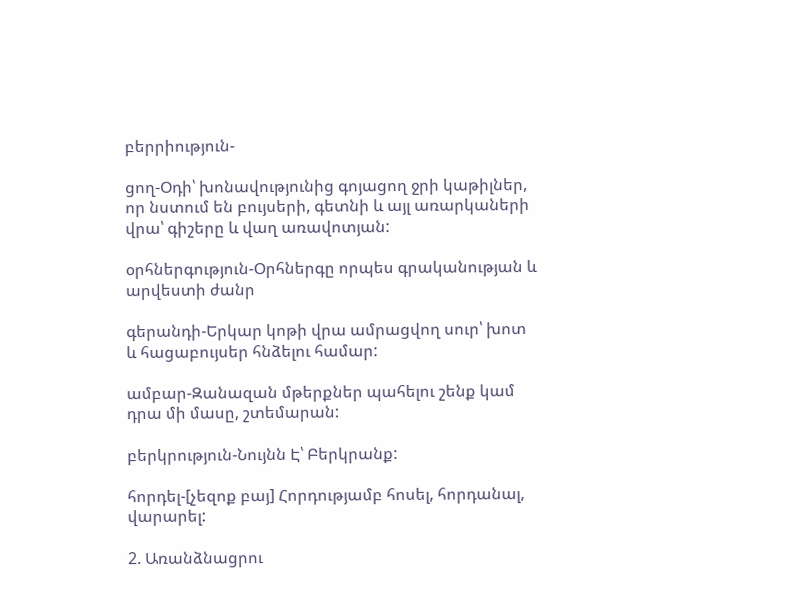բերրիություն-

ցող-Օդի՝ խոնավությունից գոյացող ջրի կաթիլներ, որ նստում են բույսերի, գետնի և այլ առարկաների վրա՝ գիշերը և վաղ առավոտյան:

օրհներգություն-Օրհներգը որպես գրականության և արվեստի ժանր

գերանդի-Երկար կոթի վրա ամրացվող սուր՝ խոտ և հացաբույսեր հնձելու համար:

ամբար-Զանազան մթերքներ պահելու շենք կամ դրա մի մասը, շտեմարան:

բերկրություն-Նույնն Է՝ Բերկրանք:

հորդել-[չեզոք բայ] Հորդությամբ հոսել, հորդանալ, վարարել:

2. Առանձնացրու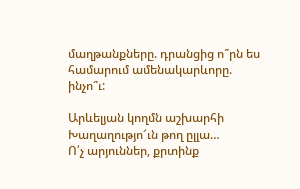մաղթանքները. դրանցից ո՞րն ես համարում ամենակարևորը. ինչո՞ւ:

Արևելյան կողմն աշխարհի
Խաղաղությո՜ւն թող ըլլա…
Ո՛չ արյուններ, քրտինք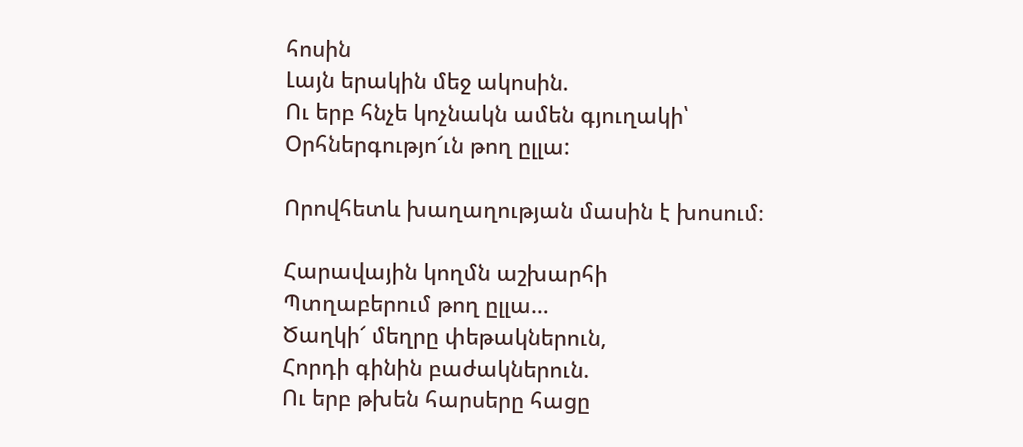հոսին
Լայն երակին մեջ ակոսին.
Ու երբ հնչե կոչնակն ամեն գյուղակի՝
Օրհներգությո՜ւն թող ըլլա:

Որովհետև խաղաղության մասին է խոսում։

Հարավային կողմն աշխարհի
Պտղաբերում թող ըլլա…
Ծաղկի՜ մեղրը փեթակներուն,
Հորդի գինին բաժակներուն.
Ու երբ թխեն հարսերը հացը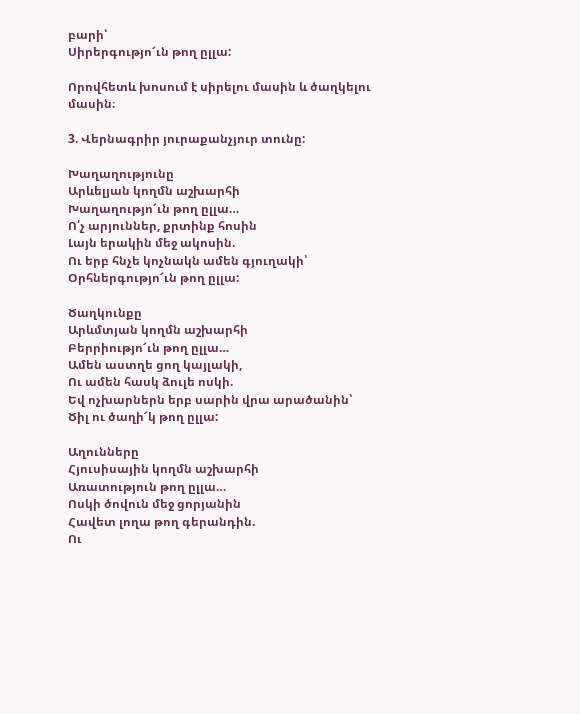բարի՝
Սիրերգությո՜ւն թող ըլլա:

Որովհետև խոսում է սիրելու մասին և ծաղկելու մասին։

3. Վերնագրիր յուրաքանչյուր տունը:

Խաղաղությունը
Արևելյան կողմն աշխարհի
Խաղաղությո՜ւն թող ըլլա…
Ո՛չ արյուններ, քրտինք հոսին
Լայն երակին մեջ ակոսին.
Ու երբ հնչե կոչնակն ամեն գյուղակի՝
Օրհներգությո՜ւն թող ըլլա:

Ծաղկունքը
Արևմտյան կողմն աշխարհի
Բերրիությո՜ւն թող ըլլա…
Ամեն աստղե ցող կայլակի,
Ու ամեն հասկ ձուլե ոսկի.
Եվ ոչխարներն երբ սարին վրա արածանին՝
Ծիլ ու ծաղի՜կ թող ըլլա:

Աղունները
Հյուսիսային կողմն աշխարհի
Առատություն թող ըլլա…
Ոսկի ծովուն մեջ ցորյանին
Հավետ լողա թող գերանդին.
Ու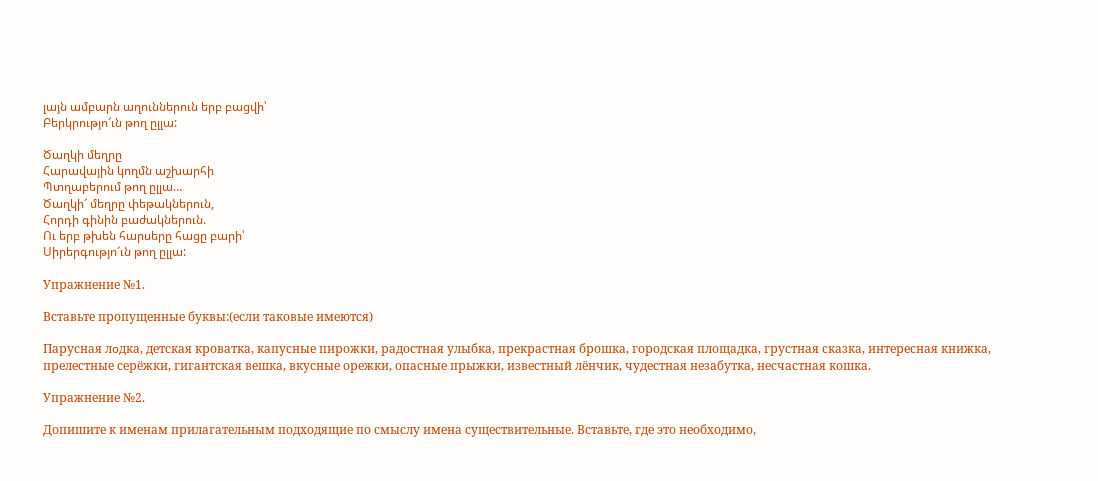լայն ամբարն աղուններուն երբ բացվի՝
Բերկրությո՜ւն թող ըլլա:

Ծաղկի մեղրը
Հարավային կողմն աշխարհի
Պտղաբերում թող ըլլա…
Ծաղկի՜ մեղրը փեթակներուն,
Հորդի գինին բաժակներուն.
Ու երբ թխեն հարսերը հացը բարի՝
Սիրերգությո՜ւն թող ըլլա:

Упражнение №1.

Вставьте пропущенные буквы:(если таковые имеются)

Парусная лօдка, детская кроватка, капусные пирожки, радостная улыбка, прекрастная брошка, городская площадка, грустная сказка, интересная книжка, прелестные серёжки, гигантская вешка, вкусные орежки, опасные прыжки, известный лёнчик, чудестная незабутка, несчастная кошка.

Упражнение №2.

Допишите к именам прилагательным подходящие по смыслу имена существительные. Вставьте, где это необходимо,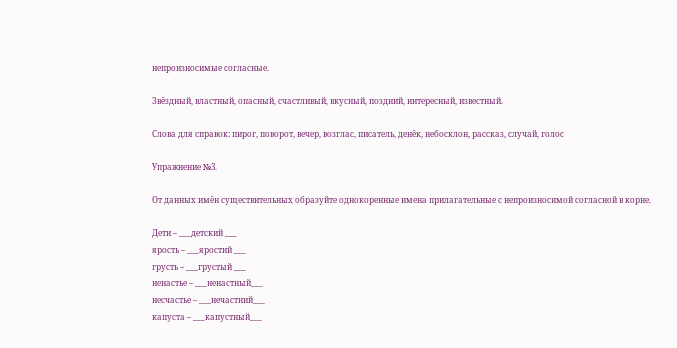непроизносимые согласные.

Звёздный, властный, опасный, счастливый, вкусный, поздний, интересный, известный.

Слова для справок: пирог, поворот, вечер, возглас, писатель, денёк, небосклон, рассказ, случай, голос

Упражнение №3.

От данных имён существительных образуйте однокоренные имена прилагательные с непроизносимой согласной в корне.

Дети – ___детский ___
ярость – ___яростий ___
грусть – ___грустый ___
ненастье – ___ненастный___
несчастье – ___нечастний___
капуста – ___капустный___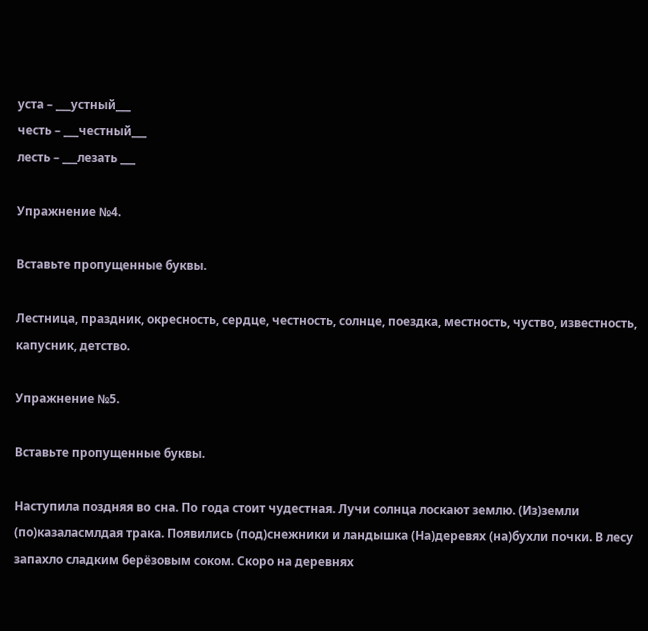уста – ___устный___
честь – ___честный___
лесть – ___лезать ___

Упражнение №4.

Вставьте пропущенные буквы.

Лестница, праздник, окресность, сердце, честность, солнце, поездка, местность, чуство, известность, капусник, детство.

Упражнение №5.

Вставьте пропущенные буквы.

Наступила поздняя вo сна. Пo года стоит чудестная. Лучи солнца лоскают землю. (Из)земли (по)казаласмлдая трака. Появились (под)снежники и ландышка (На)деревях (на)бухли почки. В лесу запахло сладким берёзовым соком. Скоро на деревнях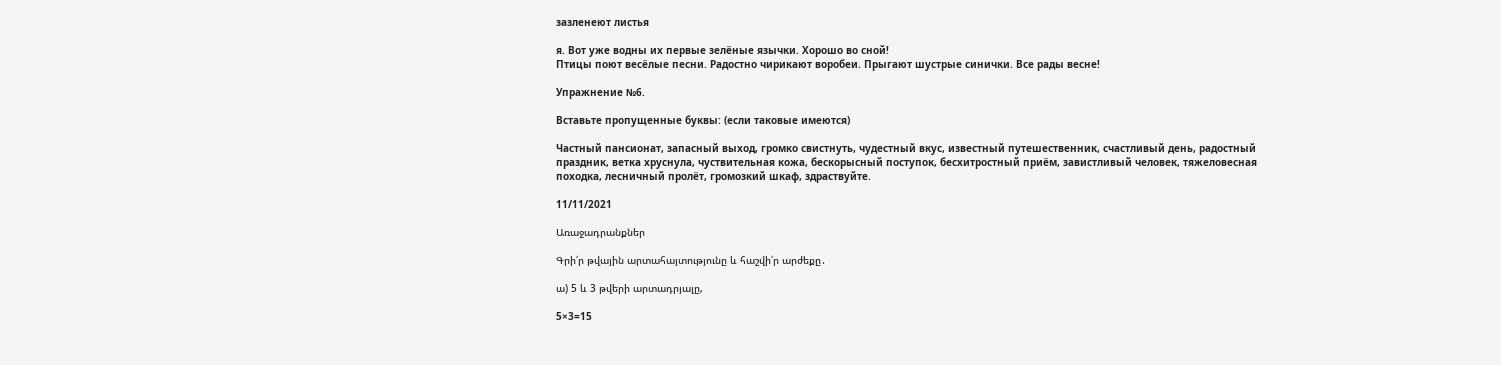зазленеют листья

я. Вот уже водны их первые зелёные язычки. Хорошо во сной!
Птицы поют весёлые песни. Радостно чирикают воробеи. Прыгают шустрые синички. Все рады весне!

Упражнение №6.

Вставьте пропущенные буквы: (если таковые имеются)

Частный пансионат, запасный выход, громко свистнуть, чудестный вкус, известный путешественник, счастливый день, радостный праздник, ветка хруснула, чуствительная кожа, бескорысный поступок, бесхитростный приём, завистливый человек, тяжеловесная походка, лесничный пролёт, громозкий шкаф, здраствуйте.

11/11/2021

Առաջադրանքներ

Գրի՛ր թվային արտահայտությունը և հաշվի՛ր արժեքը․

ա) 5 և 3 թվերի արտադրյալը,

5×3=15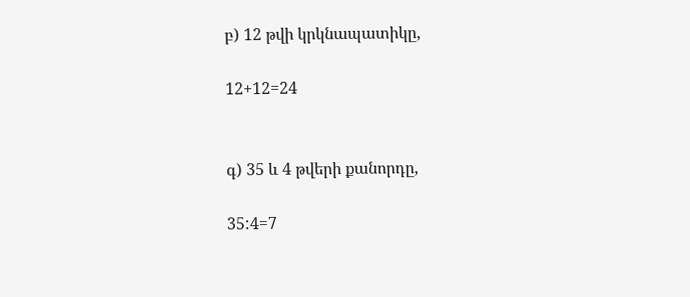բ) 12 թվի կրկնապատիկը,

12+12=24


գ) 35 և 4 թվերի քանորդը,

35:4=7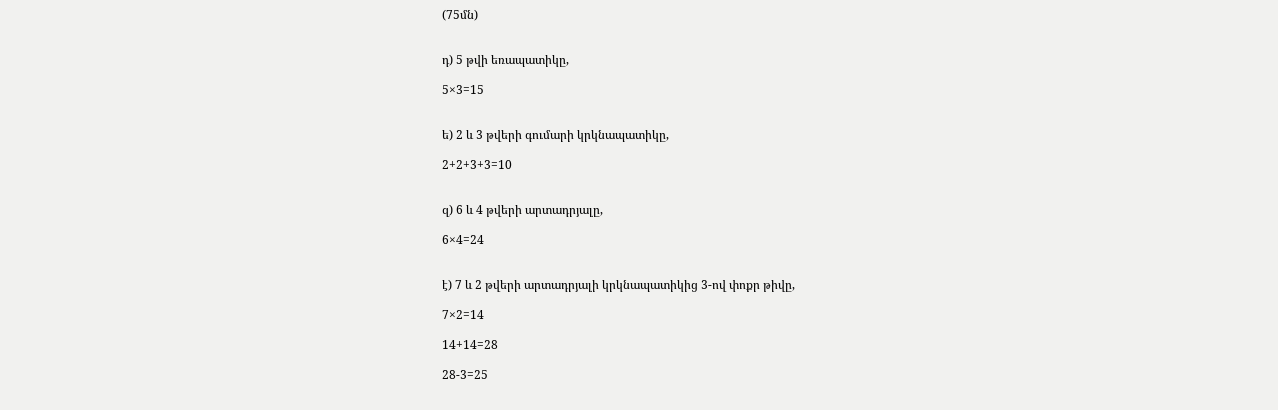(75մն)


դ) 5 թվի եռապատիկը,

5×3=15


ե) 2 և 3 թվերի գումարի կրկնապատիկը,

2+2+3+3=10


զ) 6 և 4 թվերի արտադրյալը,

6×4=24


է) 7 և 2 թվերի արտադրյալի կրկնապատիկից 3-ով փոքր թիվը,

7×2=14

14+14=28

28-3=25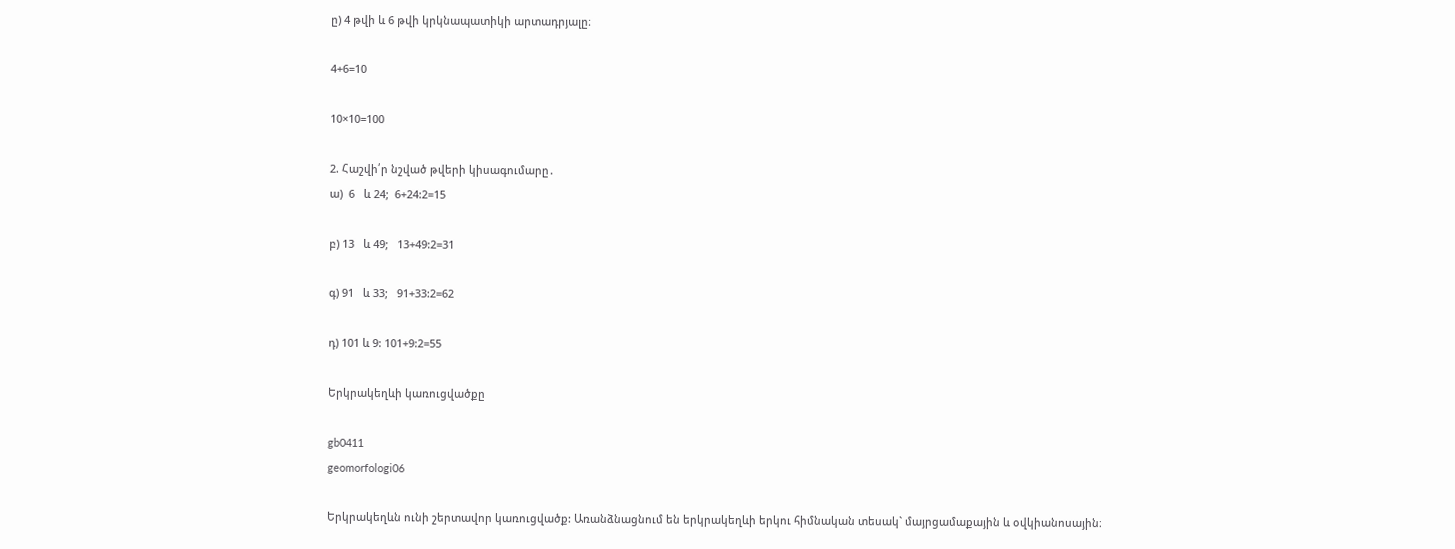ը) 4 թվի և 6 թվի կրկնապատիկի արտադրյալը։

4+6=10

10×10=100

2. Հաշվի՛ր նշված թվերի կիսագումարը․
ա)  6   և 24;  6+24:2=15

բ) 13   և 49;   13+49:2=31

գ) 91   և 33;   91+33:2=62

դ) 101 և 9: 101+9:2=55

Երկրակեղևի կառուցվածքը

gb0411
geomorfologi06

Երկրակեղևն ունի շերտավոր կառուցվածք: Առանձնացնում են երկրակեղևի երկու հիմնական տեսակ` մայրցամաքային և օվկիանոսային։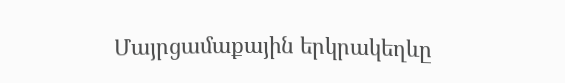Մայրցամաքային երկրակեղևը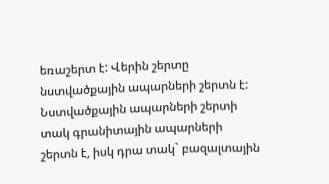եռաշերտ է: Վերին շերտը նստվածքային ապարների շերտն է: Նստվածքային ապարների շերտի տակ գրանիտային ապարների շերտն է, իսկ դրա տակ` բազալտային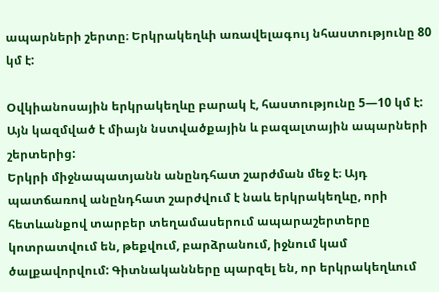ապարների շերտը։ Երկրակեղևի առավելագույ նհաստությունը 80 կմ է:

Օվկիանոսային երկրակեղևը բարակ է, հաստությունը 5—10 կմ է: Այն կազմված է միայն նստվածքային և բազալտային ապարների շերտերից:
Երկրի միջնապատյանն անընդհատ շարժման մեջ է։ Այդ պատճառով անընդհատ շարժվում է նաև երկրակեղևը, որի հետևանքով տարբեր տեղամասերում ապարաշերտերը կոտրատվում են, թեքվում, բարձրանում, իջնում կամ ծալքավորվում: Գիտնականները պարզել են, որ երկրակեղևում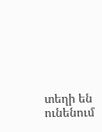տեղի են
ունենում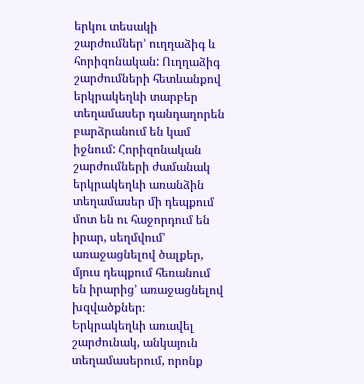երկու տեսակի շարժումներ’ ուղղաձիգ և հորիզոնական: Ուղղաձիգ շարժումների հետևանքով երկրակեղևի տարբեր տեղամասեր դանդաղորեն բարձրանում են կամ իջնում: Հորիզոնական շարժումների ժամանակ երկրակեղևի առանձին տեղամասեր մի դեպքում մոտ են ու հաջորդում են իրար, սեղմվում’ առաջացնելով ծալքեր, մյուս դեպքում հեռանում են իրարից’ առաջացնելով խզվածքներ։
Երկրակեղևի առավել շարժունակ, անկայուն տեղամասերում, որոնք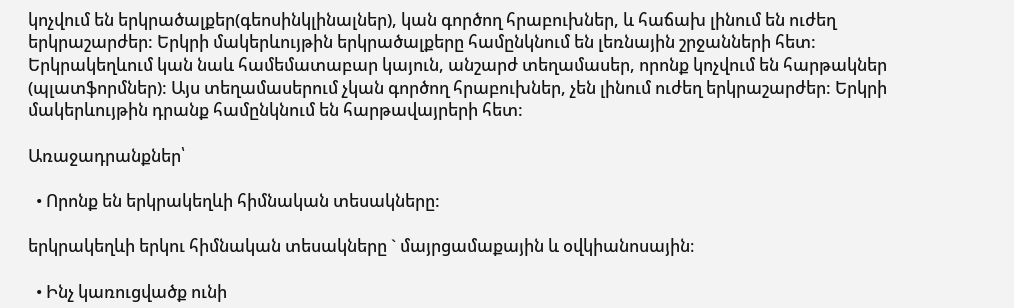կոչվում են երկրածալքեր(գեոսինկլինալներ), կան գործող հրաբուխներ, և հաճախ լինում են ուժեղ երկրաշարժեր: Երկրի մակերևույթին երկրածալքերը համընկնում են լեռնային շրջանների հետ:
Երկրակեղևում կան նաև համեմատաբար կայուն, անշարժ տեղամասեր, որոնք կոչվում են հարթակներ (պլատֆորմներ): Այս տեղամասերում չկան գործող հրաբուխներ, չեն լինում ուժեղ երկրաշարժեր: Երկրի մակերևույթին դրանք համընկնում են հարթավայրերի հետ:

Առաջադրանքներ՝

  • Որոնք են երկրակեղևի հիմնական տեսակները:

երկրակեղևի երկու հիմնական տեսակները ` մայրցամաքային և օվկիանոսային։

  • Ինչ կառուցվածք ունի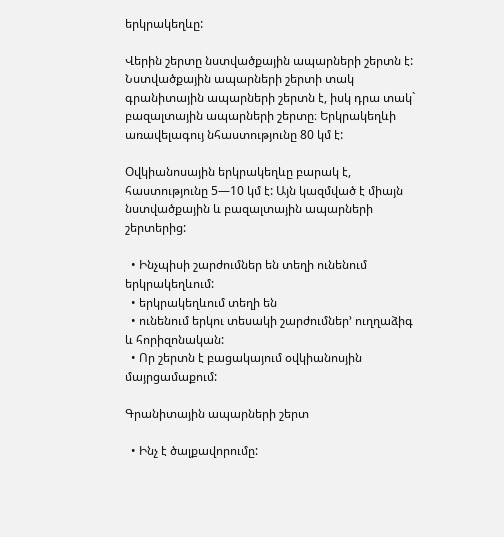երկրակեղևը:

Վերին շերտը նստվածքային ապարների շերտն է: Նստվածքային ապարների շերտի տակ գրանիտային ապարների շերտն է, իսկ դրա տակ` բազալտային ապարների շերտը։ Երկրակեղևի առավելագույ նհաստությունը 80 կմ է:

Օվկիանոսային երկրակեղևը բարակ է, հաստությունը 5—10 կմ է: Այն կազմված է միայն նստվածքային և բազալտային ապարների շերտերից:

  • Ինչպիսի շարժումներ են տեղի ունենում երկրակեղևում:
  • երկրակեղևում տեղի են
  • ունենում երկու տեսակի շարժումներ’ ուղղաձիգ և հորիզոնական:
  • Որ շերտն է բացակայում օվկիանոսյին մայրցամաքում:

Գրանիտային ապարների շերտ

  • Ինչ է ծալքավորումը: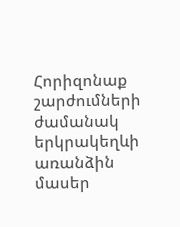Հորիզոնաք շարժումների ժամանակ երկրակեղևի առանձին մասեր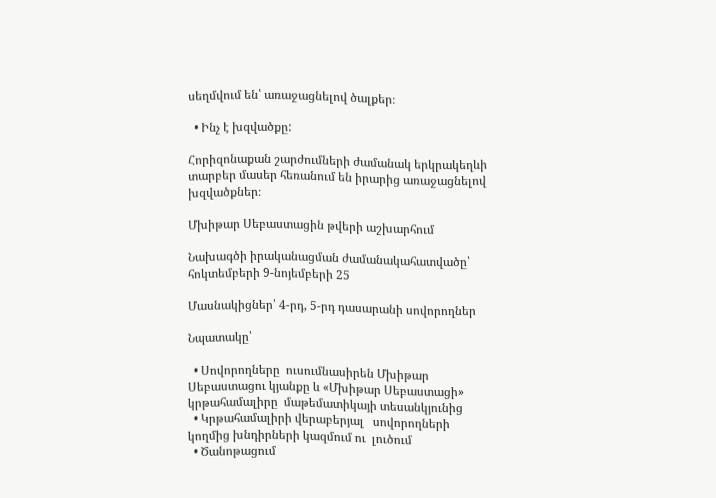սեղմվում են՝ առաջացնելով ծալքեր։

  • Ինչ է խզվածքը:

Հորիզոնաքան շարժումների ժամանակ երկրակեղևի տարբեր մասեր հեռանում են իրարից առաջացնելով խզվածքներ։

Մխիթար Սեբաստացին թվերի աշխարհում

Նախագծի իրականացման ժամանակահատվածը՝ հոկտեմբերի 9-նոյեմբերի 25

Մասնակիցներ՝ 4-րդ, 5-րդ դասարանի սովորողներ

Նպատակը՝

  • Սովորողները  ուսումնասիրեն Մխիթար Սեբաստացու կյանքը և «Մխիթար Սեբաստացի» կրթահամալիրը  մաթեմատիկայի տեսանկյունից
  • Կրթահամալիրի վերաբերյալ   սովորողների  կողմից խնդիրների կազմում ու  լուծում
  • Ծանոթացում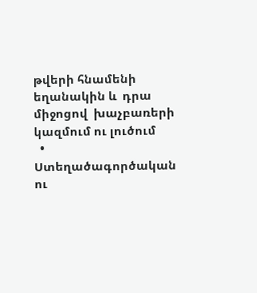թվերի հնամենի եղանակին և  դրա միջոցով  խաչբառերի կազմում ու լուծում
  • Ստեղածագործական ու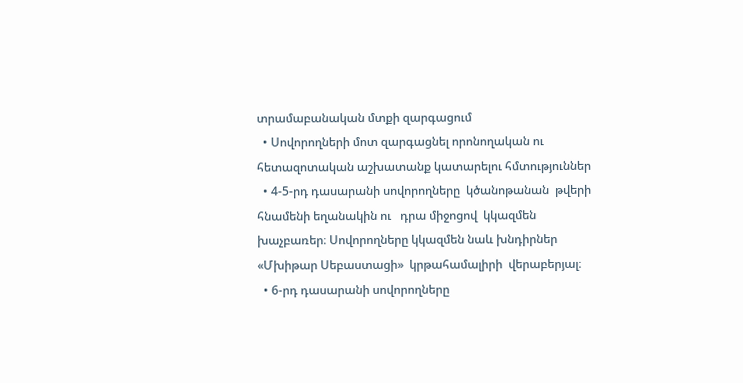տրամաբանական մտքի զարգացում
  • Սովորողների մոտ զարգացնել որոնողական ու  հետազոտական աշխատանք կատարելու հմտություններ
  • 4-5-րդ դասարանի սովորողները  կծանոթանան  թվերի հնամենի եղանակին ու   դրա միջոցով  կկազմեն խաչբառեր։ Սովորողները կկազմեն նաև խնդիրներ «Մխիթար Սեբաստացի»  կրթահամալիրի  վերաբերյալ։
  • 6-րդ դասարանի սովորողները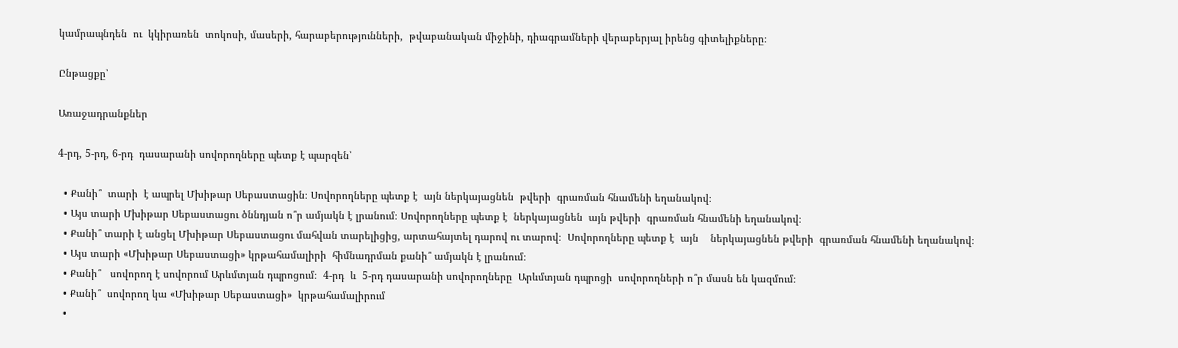կամրապնդեն  ու  կկիրառեն  տոկոսի, մասերի, հարաբերությունների,  թվաբանական միջինի, դիագրամների վերաբերյալ իրենց գիտելիքները։

Ընթացքը՝

Առաջադրանքներ

4-րդ, 5-րդ, 6-րդ  դասարանի սովորողները պետք է պարզեն՝

  • Քանի՞  տարի  է ապրել Մխիթար Սեբաստացին։ Սովորողները պետք է  այն ներկայացնեն  թվերի  գրառման հնամենի եղանակով։
  • Այս տարի Մխիթար Սեբաստացու ծննդյան ո՞ր ամյակն է լրանում։ Սովորողները պետք է  ներկայացնեն  այն թվերի  գրառման հնամենի եղանակով։
  • Քանի՞ տարի է անցել Մխիթար Սեբաստացու մահվան տարելիցից, արտահայտել դարով ու տարով։  Սովորողները պետք է  այն    ներկայացնեն թվերի  գրառման հնամենի եղանակով։
  • Այս տարի «Մխիթար Սեբաստացի» կրթահամալիրի  հիմնադրման քանի՞ ամյակն է լրանում։
  • Քանի՞   սովորող է սովորում Արևմտյան դպրոցում։  4-րդ  և  5-րդ դասարանի սովորողները  Արևմտյան դպրոցի  սովորողների ո՞ր մասն են կազմում։
  • Քանի՞  սովորող կա «Մխիթար Սեբաստացի»  կրթահամալիրում
  •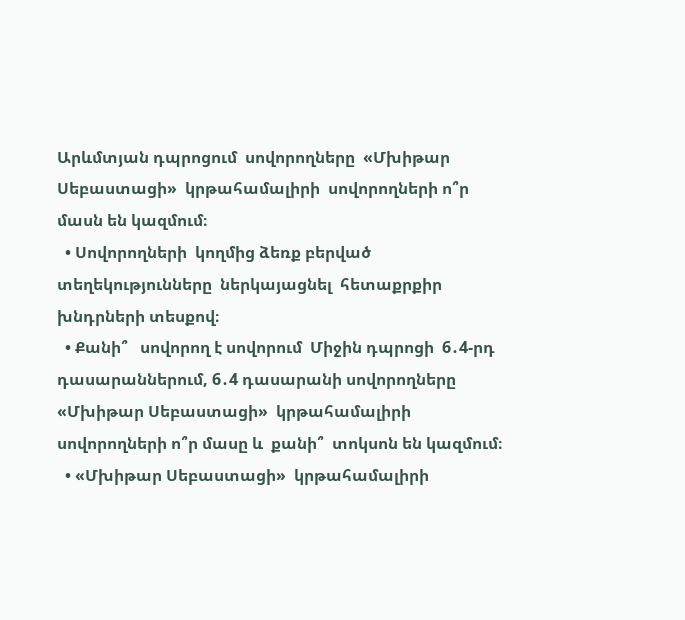Արևմտյան դպրոցում  սովորողները  «Մխիթար Սեբաստացի»  կրթահամալիրի  սովորողների ո՞ր մասն են կազմում։
  • Սովորողների  կողմից ձեռք բերված տեղեկությունները  ներկայացնել  հետաքրքիր խնդրների տեսքով։
  • Քանի՞   սովորող է սովորում  Միջին դպրոցի  6․4-րդ  դասարաններում, 6․4 դասարանի սովորողները   «Մխիթար Սեբաստացի»  կրթահամալիրի  սովորողների ո՞ր մասը և  քանի՞  տոկսոն են կազմում։
  • «Մխիթար Սեբաստացի»  կրթահամալիրի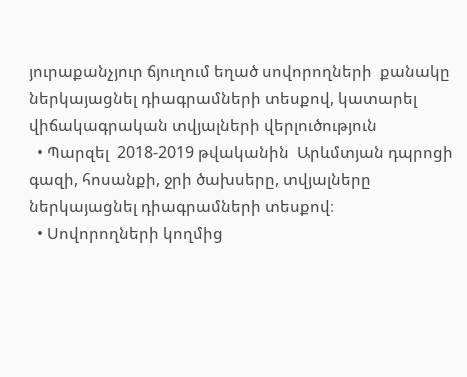յուրաքանչյուր ճյուղում եղած սովորողների  քանակը   ներկայացնել դիագրամների տեսքով, կատարել վիճակագրական տվյալների վերլուծություն
  • Պարզել  2018-2019 թվականին  Արևմտյան դպրոցի գազի, հոսանքի, ջրի ծախսերը, տվյալները ներկայացնել դիագրամների տեսքով։
  • Սովորողների կողմից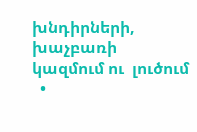խնդիրների, խաչբառի  կազմում ու  լուծում
  •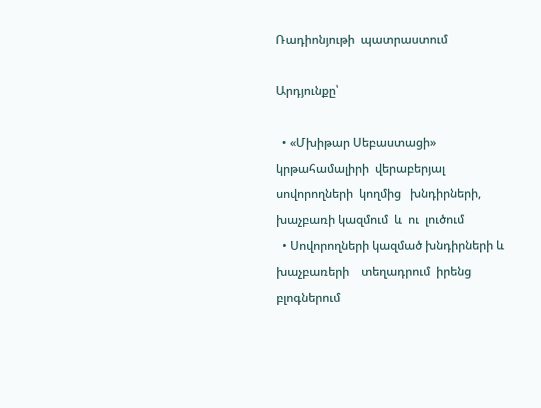Ռադիոնյութի  պատրաստում

Արդյունքը՝

  • «Մխիթար Սեբաստացի» կրթահամալիրի  վերաբերյալ   սովորողների  կողմից   խնդիրների, խաչբառի կազմում  և  ու  լուծում
  • Սովորողների կազմած խնդիրների և խաչբառերի    տեղադրում  իրենց բլոգներում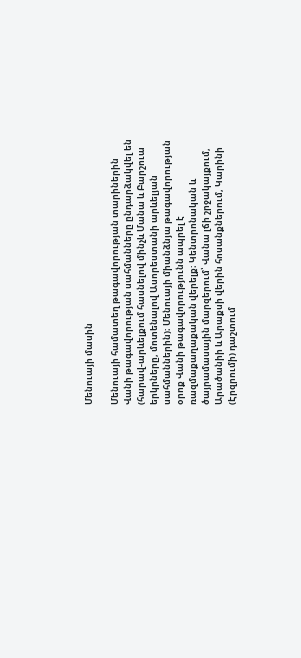Մենուայի մասին

Մենուայի համատեղ թագավորության տարիներին Վանի թագավորության սահմանները ընդարձակվել են (հարավ-արևելքում հասնելով մինչև Մանա և Բարշուա երկրները, մոտենալով Ասորեստանի արևելյան սահմաններին)։ Մենուայի միանձնյա թագավորության օրոք Վանի թագավորությունն ապրել է ռազմաքաղաքական վերելք։ Կենտրոնական և ծայրամասային մարզերում՝ Վանա լճի շրջակայքում, Արածանիի և Արաքսի վերին հոսանքներում, Կարինի (Էրզրումի) դաշտում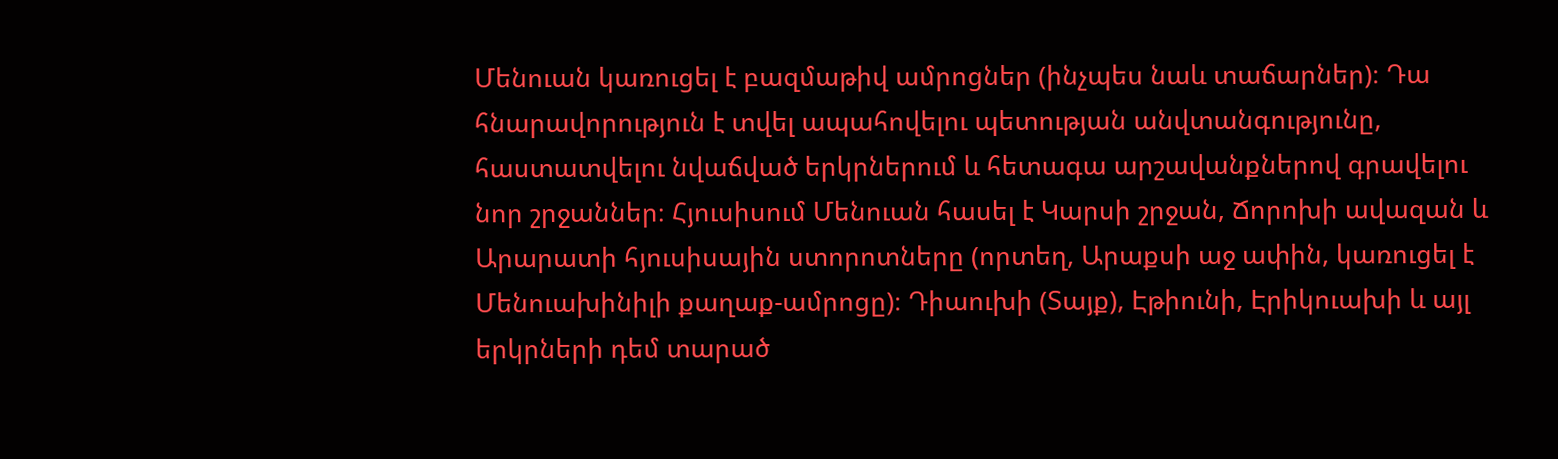Մենուան կառուցել է բազմաթիվ ամրոցներ (ինչպես նաև տաճարներ)։ Դա հնարավորություն է տվել ապահովելու պետության անվտանգությունը, հաստատվելու նվաճված երկրներում և հետագա արշավանքներով գրավելու նոր շրջաններ։ Հյուսիսում Մենուան հասել է Կարսի շրջան, Ճորոխի ավազան և Արարատի հյուսիսային ստորոտները (որտեղ, Արաքսի աջ ափին, կառուցել է Մենուախինիլի քաղաք-ամրոցը)։ Դիաուխի (Տայք), Էթիունի, Էրիկուախի և այլ երկրների դեմ տարած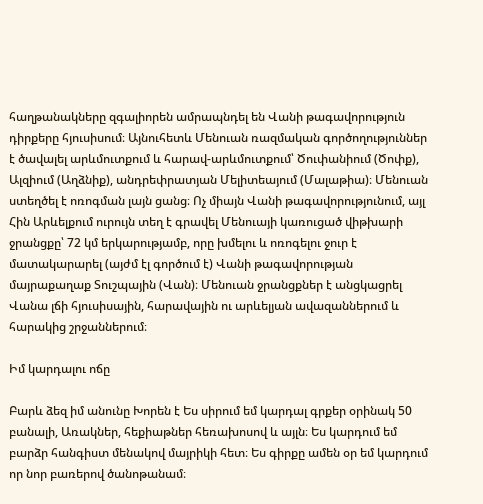հաղթանակները զգալիորեն ամրապնդել են Վանի թագավորություն դիրքերը հյուսիսում։ Այնուհետև Մենուան ռազմական գործողություններ է ծավալել արևմուտքում և հարավ-արևմուտքում՝ Ծուփանիում (Ծոփք), Ալզիում (Աղձնիք), անդրեփրատյան Մելիտեայում (Մալաթիա)։ Մենուան ստեղծել է ոռոգման լայն ցանց։ Ոչ միայն Վանի թագավորությունում, այլ Հին Արևելքում ուրույն տեղ է գրավել Մենուայի կառուցած վիթխարի ջրանցքը՝ 72 կմ երկարությամբ, որը խմելու և ոռոգելու ջուր է մատակարարել (այժմ էլ գործում է) Վանի թագավորության մայրաքաղաք Տուշպային (Վան)։ Մենուան ջրանցքներ է անցկացրել Վանա լճի հյուսիսային, հարավային ու արևելյան ավազաններում և հարակից շրջաններում։

Իմ կարդալու ոճը

Բարև ձեզ իմ անունը Խորեն է Ես սիրում եմ կարդալ գրքեր օրինակ 50 բանալի, Առակներ, հեքիաթներ հեռախոսով և այլն։ Ես կարդում եմ բարձր հանգիստ մենակով մայրիկի հետ։ Ես գիրքը ամեն օր եմ կարդում որ նոր բառերով ծանոթանամ։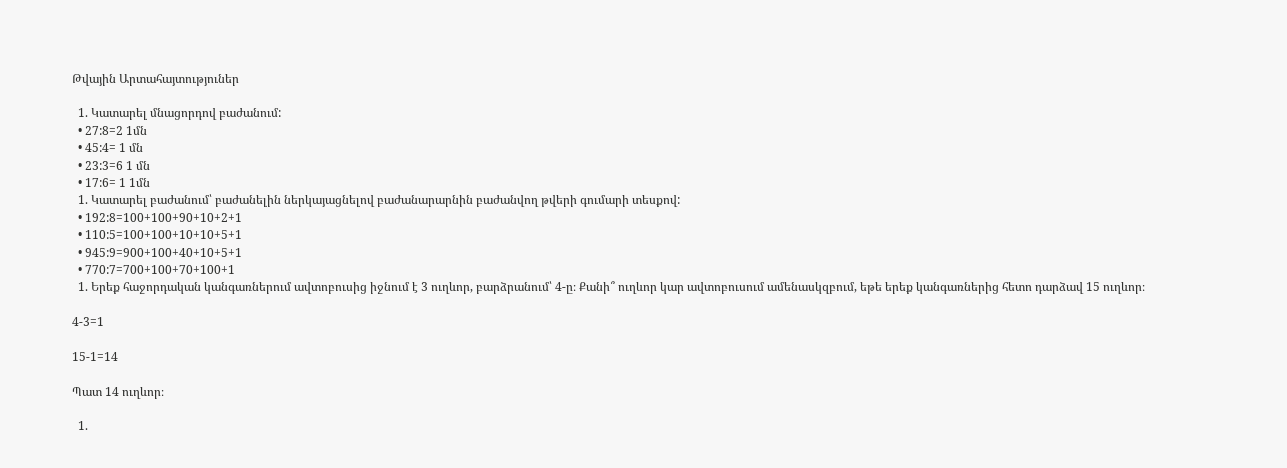Թվային Արտահայտություներ

  1. Կատարել մնացորդով բաժանում:
  • 27:8=2 1մն
  • 45:4= 1 մն
  • 23:3=6 1 մն
  • 17:6= 1 1մն
  1. Կատարել բաժանում՝ բաժանելին ներկայացնելով բաժանարարնին բաժանվող թվերի գումարի տեսքով:
  • 192:8=100+100+90+10+2+1
  • 110:5=100+100+10+10+5+1
  • 945:9=900+100+40+10+5+1
  • 770:7=700+100+70+100+1
  1. Երեք հաջորդական կանգառներում ավտոբուսից իջնում է 3 ուղևոր, բարձրանում՝ 4-ը։ Քանի՞ ուղևոր կար ավտոբուսում ամենասկզբում, եթե երեք կանգառներից հետո դարձավ 15 ուղևոր։

4-3=1

15-1=14

Պատ 14 ուղևոր։

  1.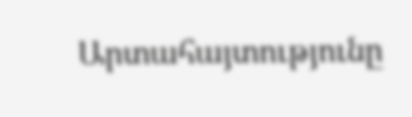Արտահայտությունը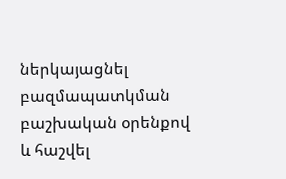ներկայացնել բազմապատկման բաշխական օրենքով և հաշվել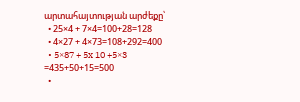արտահայտության արժեքը՝
  • 25×4 + 7×4=100+28=128
  • 4×27 + 4×73=108+292=400
  • 5×87 + 5x 10 +5×3 =435+50+15=500
  •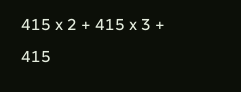415 x 2 + 415 x 3 + 415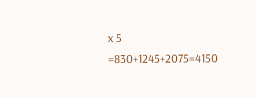x 5 =830+1245+2075=4150